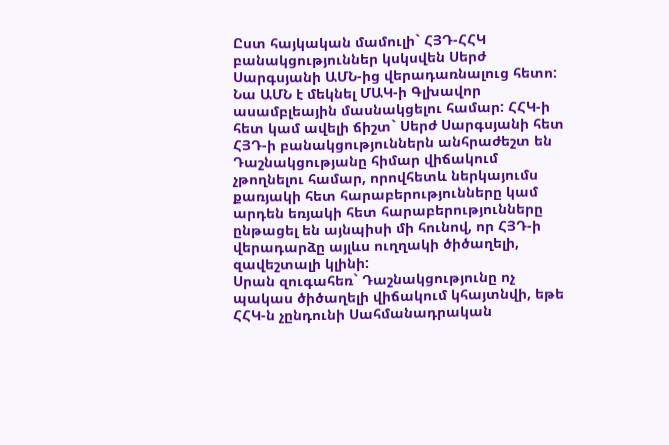Ըստ հայկական մամուլի` ՀՅԴ-ՀՀԿ բանակցություններ կսկսվեն Սերժ Սարգսյանի ԱՄՆ-ից վերադառնալուց հետո: Նա ԱՄՆ է մեկնել ՄԱԿ-ի Գլխավոր ասամբլեային մասնակցելու համար: ՀՀԿ-ի հետ կամ ավելի ճիշտ` Սերժ Սարգսյանի հետ ՀՅԴ-ի բանակցություններն անհրաժեշտ են Դաշնակցությանը հիմար վիճակում չթողնելու համար, որովհետև ներկայումս քառյակի հետ հարաբերությունները կամ արդեն եռյակի հետ հարաբերությունները ընթացել են այնպիսի մի հունով, որ ՀՅԴ-ի վերադարձը այլևս ուղղակի ծիծաղելի, զավեշտալի կլինի:
Սրան զուգահեռ` Դաշնակցությունը ոչ պակաս ծիծաղելի վիճակում կհայտնվի, եթե ՀՀԿ-ն չընդունի Սահմանադրական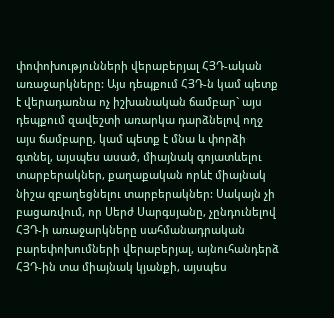փոփոխությունների վերաբերյալ ՀՅԴ-ական առաջարկները: Այս դեպքում ՀՅԴ-ն կամ պետք է վերադառնա ոչ իշխանական ճամբար` այս դեպքում զավեշտի առարկա դարձնելով ողջ այս ճամբարը, կամ պետք է մնա և փորձի գտնել, այսպես ասած, միայնակ գոյատևելու տարբերակներ, քաղաքական որևէ միայնակ նիշա զբաղեցնելու տարբերակներ: Սակայն չի բացառվում, որ Սերժ Սարգսյանը, չընդունելով ՀՅԴ-ի առաջարկները սահմանադրական բարեփոխումների վերաբերյալ, այնուհանդերձ ՀՅԴ-ին տա միայնակ կյանքի, այսպես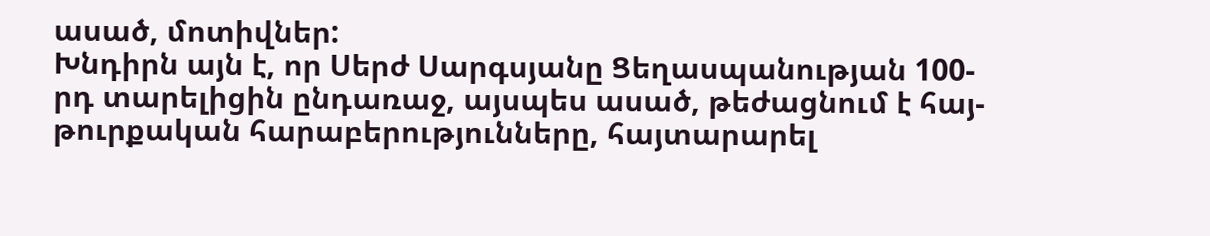ասած, մոտիվներ:
Խնդիրն այն է, որ Սերժ Սարգսյանը Ցեղասպանության 100-րդ տարելիցին ընդառաջ, այսպես ասած, թեժացնում է հայ-թուրքական հարաբերությունները, հայտարարել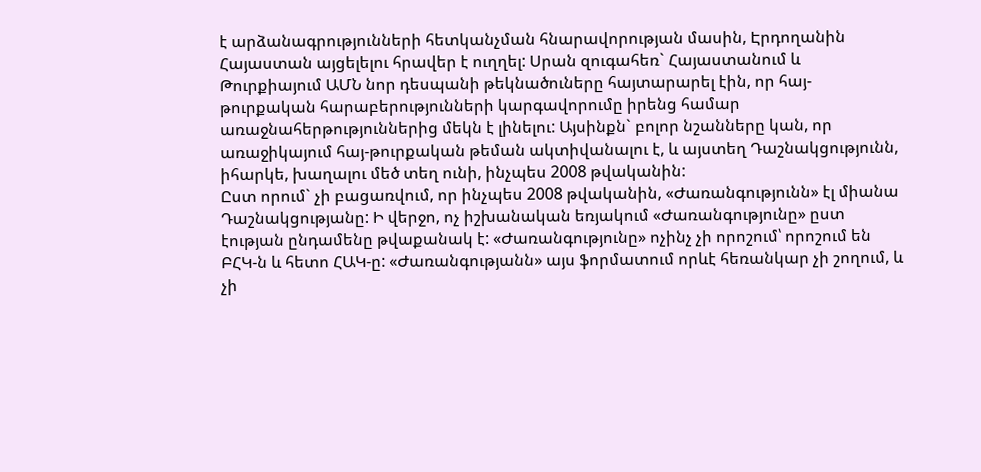է արձանագրությունների հետկանչման հնարավորության մասին, Էրդողանին Հայաստան այցելելու հրավեր է ուղղել: Սրան զուգահեռ` Հայաստանում և Թուրքիայում ԱՄՆ նոր դեսպանի թեկնածուները հայտարարել էին, որ հայ-թուրքական հարաբերությունների կարգավորումը իրենց համար առաջնահերթություններից մեկն է լինելու: Այսինքն` բոլոր նշանները կան, որ առաջիկայում հայ-թուրքական թեման ակտիվանալու է, և այստեղ Դաշնակցությունն, իհարկե, խաղալու մեծ տեղ ունի, ինչպես 2008 թվականին:
Ըստ որում` չի բացառվում, որ ինչպես 2008 թվականին, «Ժառանգությունն» էլ միանա Դաշնակցությանը: Ի վերջո, ոչ իշխանական եռյակում «Ժառանգությունը» ըստ էության ընդամենը թվաքանակ է: «Ժառանգությունը» ոչինչ չի որոշում՝ որոշում են ԲՀԿ-ն և հետո ՀԱԿ-ը: «Ժառանգությանն» այս ֆորմատում որևէ հեռանկար չի շողում, և չի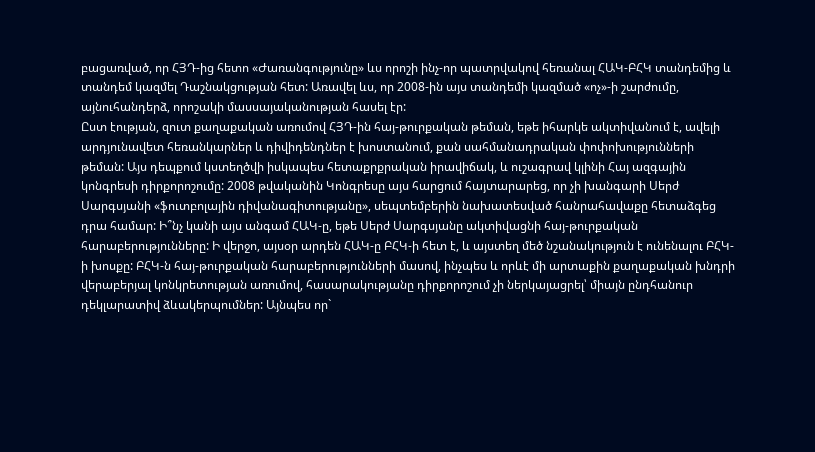բացառված, որ ՀՅԴ-ից հետո «Ժառանգությունը» ևս որոշի ինչ-որ պատրվակով հեռանալ ՀԱԿ-ԲՀԿ տանդեմից և տանդեմ կազմել Դաշնակցության հետ: Առավել ևս, որ 2008-ին այս տանդեմի կազմած «ոչ»-ի շարժումը, այնուհանդերձ, որոշակի մասսայականության հասել էր:
Ըստ էության, զուտ քաղաքական առումով ՀՅԴ-ին հայ-թուրքական թեման, եթե իհարկե ակտիվանում է, ավելի արդյունավետ հեռանկարներ և դիվիդենդներ է խոստանում, քան սահմանադրական փոփոխությունների թեման: Այս դեպքում կստեղծվի իսկապես հետաքրքրական իրավիճակ, և ուշագրավ կլինի Հայ ազգային կոնգրեսի դիրքորոշումը: 2008 թվականին Կոնգրեսը այս հարցում հայտարարեց, որ չի խանգարի Սերժ Սարգսյանի «ֆուտբոլային դիվանագիտությանը», սեպտեմբերին նախատեսված հանրահավաքը հետաձգեց դրա համար: Ի՞նչ կանի այս անգամ ՀԱԿ-ը, եթե Սերժ Սարգսյանը ակտիվացնի հայ-թուրքական հարաբերությունները: Ի վերջո, այսօր արդեն ՀԱԿ-ը ԲՀԿ-ի հետ է, և այստեղ մեծ նշանակություն է ունենալու ԲՀԿ-ի խոսքը: ԲՀԿ-ն հայ-թուրքական հարաբերությունների մասով, ինչպես և որևէ մի արտաքին քաղաքական խնդրի վերաբերյալ կոնկրետության առումով, հասարակությանը դիրքորոշում չի ներկայացրել՝ միայն ընդհանուր դեկլարատիվ ձևակերպումներ: Այնպես որ`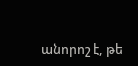անորոշ է, թե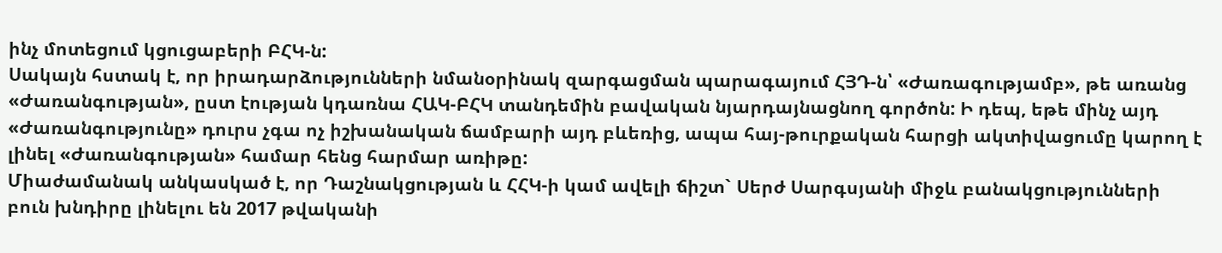ինչ մոտեցում կցուցաբերի ԲՀԿ-ն:
Սակայն հստակ է, որ իրադարձությունների նմանօրինակ զարգացման պարագայում ՀՅԴ-ն՝ «Ժառագությամբ», թե առանց «Ժառանգության», ըստ էության կդառնա ՀԱԿ-ԲՀԿ տանդեմին բավական նյարդայնացնող գործոն: Ի դեպ, եթե մինչ այդ «Ժառանգությունը» դուրս չգա ոչ իշխանական ճամբարի այդ բևեռից, ապա հայ-թուրքական հարցի ակտիվացումը կարող է լինել «Ժառանգության» համար հենց հարմար առիթը:
Միաժամանակ անկասկած է, որ Դաշնակցության և ՀՀԿ-ի կամ ավելի ճիշտ` Սերժ Սարգսյանի միջև բանակցությունների բուն խնդիրը լինելու են 2017 թվականի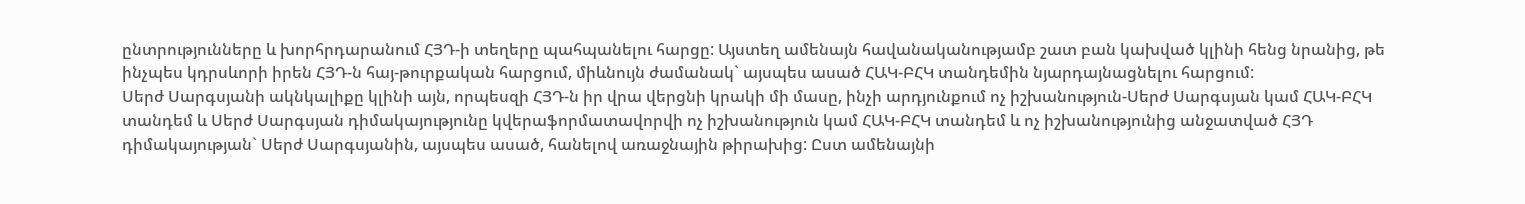ընտրությունները և խորհրդարանում ՀՅԴ-ի տեղերը պահպանելու հարցը: Այստեղ ամենայն հավանականությամբ շատ բան կախված կլինի հենց նրանից, թե ինչպես կդրսևորի իրեն ՀՅԴ-ն հայ-թուրքական հարցում, միևնույն ժամանակ` այսպես ասած ՀԱԿ-ԲՀԿ տանդեմին նյարդայնացնելու հարցում:
Սերժ Սարգսյանի ակնկալիքը կլինի այն, որպեսզի ՀՅԴ-ն իր վրա վերցնի կրակի մի մասը, ինչի արդյունքում ոչ իշխանություն-Սերժ Սարգսյան կամ ՀԱԿ-ԲՀԿ տանդեմ և Սերժ Սարգսյան դիմակայությունը կվերաֆորմատավորվի ոչ իշխանություն կամ ՀԱԿ-ԲՀԿ տանդեմ և ոչ իշխանությունից անջատված ՀՅԴ դիմակայության` Սերժ Սարգսյանին, այսպես ասած, հանելով առաջնային թիրախից: Ըստ ամենայնի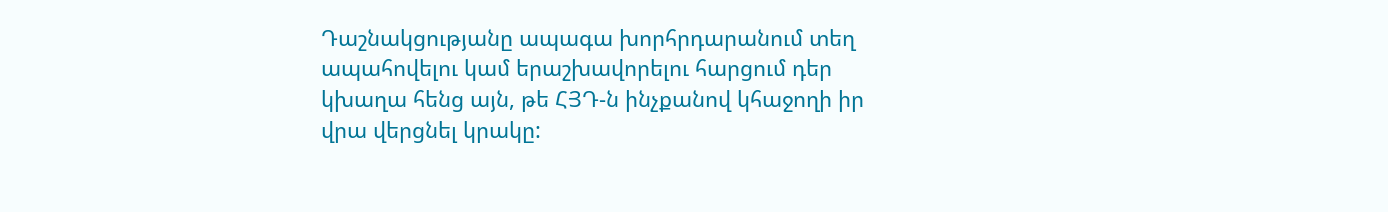Դաշնակցությանը ապագա խորհրդարանում տեղ ապահովելու կամ երաշխավորելու հարցում դեր կխաղա հենց այն, թե ՀՅԴ-ն ինչքանով կհաջողի իր վրա վերցնել կրակը: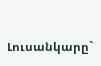Լուսանկարը`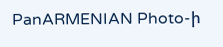PanARMENIAN Photo-ի